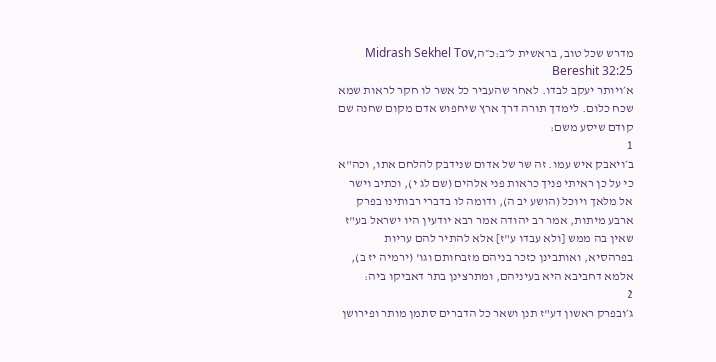מדרש שכל טוב, בראשית ל״ב:כ״הMidrash Sekhel Tov, Bereshit 32:25
א׳ויותר יעקב לבדו. לאחר שהעביר כל אשר לו חקר לראות שמא שכח כלום. לימדך תורה דרך ארץ שיחפוש אדם מקום שחנה שם קודם שיסע משם:
1
ב׳ויאבק איש עמו. זה שר של אדום שנידבק להלחם אתו, וכה"א כי על כן ראיתי פניך כראות פני אלהים (שם לג י), וכתיב וישר אל מלאך ויוכל (הושע יב ה), ודומה לו בדברי רבותינו בפרק ארבע מיתות, אמר רב יהודה אמר רבא יודעין היו ישראל בע"ז שאין בה ממש [ולא עבדו ע"ז] אלא להתיר להם עריות בפרהסיא, ואותבינן כזכר בניהם מזבחותם וגו' (ירמיה יז ב), אלמא דחביבא היא בעיניהם, ומתרצינן בתר דאביקו ביה:
2
ג׳ובפרק ראשון דע"ז תנן ושאר כל הדברים סתמן מותר ופירושן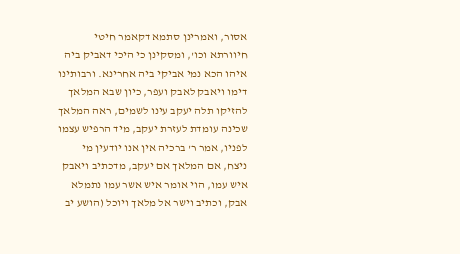אסור, ואמרינן סתמא דקאמר חיטי חיוורתא וכו', ומסקינן כי היכי דאביק ביה איהו הכא נמי אביקי ביה אחרינא. ורבותינו דימו ויאבק לאבק ועפר, כיון שבא המלאך להזיקו תלה יעקב עינו לשמים, ראה המלאך שכינה עומדת לעזרת יעקב, מיד הרפיש עצמו לפניו, אמר ר' ברכיה אין אנו יודעין מי ניצח, אם המלאך אם יעקב, מדכתיב ויאבק איש עמו, הוי אומר איש אשר עמו נתמלא אבק, וכתיב וישר אל מלאך ויוכל (הושע יב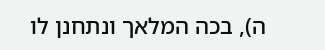ה), בכה המלאך ונתחנן לו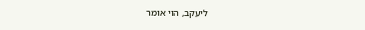ליעקב, הוי אומר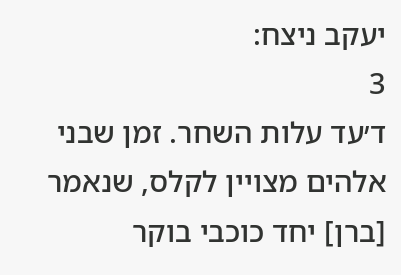יעקב ניצח:
3
ד׳עד עלות השחר. זמן שבני אלהים מצויין לקלס, שנאמר [ברן] יחד כוכבי בוקר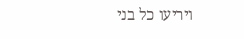ויריעו כל בני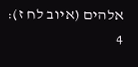אלהים (איוב לח ז):
4